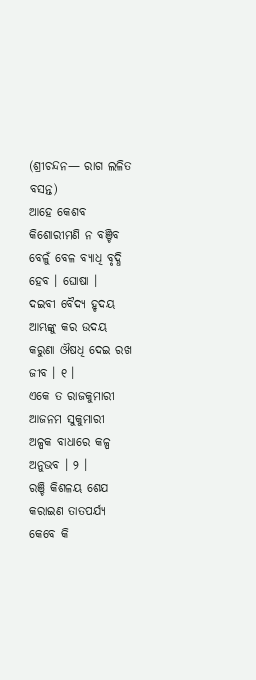(ଶ୍ରୀଚନ୍ଦନ— ରାଗ ଲଳିତ ବସନ୍ତ)
ଆହେ କେଶବ କିଶୋରୀମଣି ନ ବଞ୍ଚିବ
ବେଳୁଁ ବେଳ ବ୍ୟାଧି ବୃଦ୍ଧି ହେବ । ଘୋଷା ।
ଦଇବୀ ବୈଦ୍ୟ ହୃଦୟ ଆମ୍ଭଙ୍କୁ କର ଉଦୟ
କରୁଣା ଔଷଧି ଦେଇ ରଖ ଜୀବ । ୧ ।
ଏକେ ତ ରାଜକୁମାରୀ ଆଜନମ ସୁକୁମାରୀ
ଅଳ୍ପକ ବାଧାରେ କଳ୍ପ ଅନୁଭବ । ୨ ।
ରଞ୍ଚି କିଶଳୟ ଶେଯ କରାଇଣ ତାତପର୍ଯ୍ୟ
କେବେ କି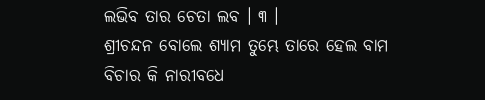ଲଭିବ ତାର ଚେତା ଲବ । ୩ ।
ଶ୍ରୀଚନ୍ଦନ ବୋଲେ ଶ୍ୟାମ ତୁମ୍ଭେ ତାରେ ହେଲ ବାମ
ବିଚାର କି ନାରୀବଧେ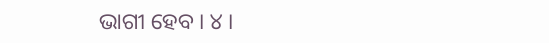ଭାଗୀ ହେବ । ୪ ।